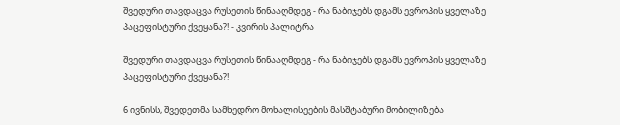შვედური თავდაცვა რუსეთის წინააღმდეგ - რა ნაბიჯებს დგამს ევროპის ყველაზე პაცეფისტური ქვეყანა?! - კვირის პალიტრა

შვედური თავდაცვა რუსეთის წინააღმდეგ - რა ნაბიჯებს დგამს ევროპის ყველაზე პაცეფისტური ქვეყანა?!

6 ივნისს, შვედეთმა სამხედრო მოხალისეების მასშტაბური მობილიზება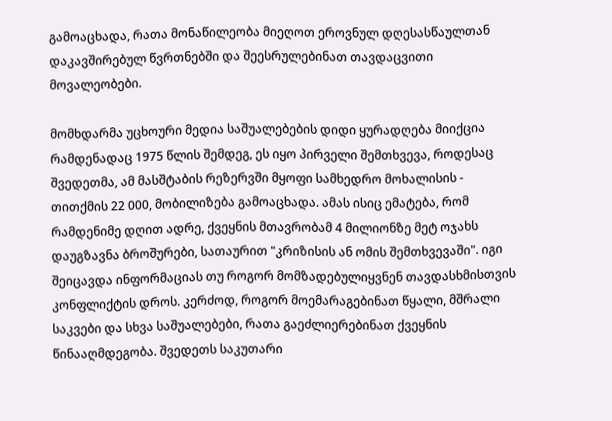გამოაცხადა, რათა მონაწილეობა მიეღოთ ეროვნულ დღესასწაულთან დაკავშირებულ წვრთნებში და შეესრულებინათ თავდაცვითი მოვალეობები.

მომხდარმა უცხოური მედია საშუალებების დიდი ყურადღება მიიქცია რამდენადაც 1975 წლის შემდეგ, ეს იყო პირველი შემთხვევა, როდესაც შვედეთმა, ამ მასშტაბის რეზერვში მყოფი სამხედრო მოხალისის - თითქმის 22 000, მობილიზება გამოაცხადა. ამას ისიც ემატება, რომ რამდენიმე დღით ადრე, ქვეყნის მთავრობამ 4 მილიონზე მეტ ოჯახს დაუგზავნა ბროშურები, სათაურით "კრიზისის ან ომის შემთხვევაში". იგი შეიცავდა ინფორმაციას თუ როგორ მომზადებულიყვნენ თავდასხმისთვის კონფლიქტის დროს. კერძოდ, როგორ მოემარაგებინათ წყალი, მშრალი საკვები და სხვა საშუალებები, რათა გაეძლიერებინათ ქვეყნის წინააღმდეგობა. შვედეთს საკუთარი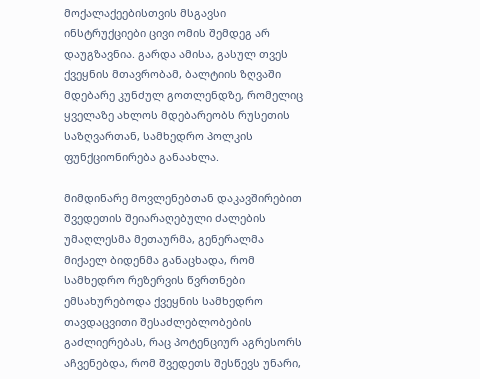მოქალაქეებისთვის მსგავსი ინსტრუქციები ცივი ომის შემდეგ არ დაუგზავნია. გარდა ამისა, გასულ თვეს ქვეყნის მთავრობამ, ბალტიის ზღვაში მდებარე კუნძულ გოთლენდზე, რომელიც ყველაზე ახლოს მდებარეობს რუსეთის საზღვართან, სამხედრო პოლკის ფუნქციონირება განაახლა.

მიმდინარე მოვლენებთან დაკავშირებით შვედეთის შეიარაღებული ძალების უმაღლესმა მეთაურმა, გენერალმა მიქაელ ბიდენმა განაცხადა, რომ სამხედრო რეზერვის წვრთნები ემსახურებოდა ქვეყნის სამხედრო თავდაცვითი შესაძლებლობების გაძლიერებას, რაც პოტენციურ აგრესორს აჩვენებდა, რომ შვედეთს შესწევს უნარი,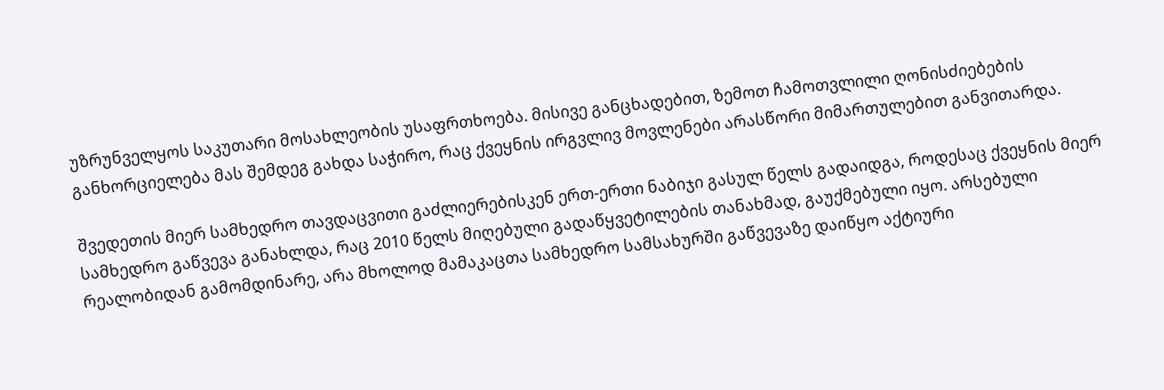უზრუნველყოს საკუთარი მოსახლეობის უსაფრთხოება. მისივე განცხადებით, ზემოთ ჩამოთვლილი ღონისძიებების განხორციელება მას შემდეგ გახდა საჭირო, რაც ქვეყნის ირგვლივ მოვლენები არასწორი მიმართულებით განვითარდა.

შვედეთის მიერ სამხედრო თავდაცვითი გაძლიერებისკენ ერთ-ერთი ნაბიჯი გასულ წელს გადაიდგა, როდესაც ქვეყნის მიერ სამხედრო გაწვევა განახლდა, რაც 2010 წელს მიღებული გადაწყვეტილების თანახმად, გაუქმებული იყო. არსებული რეალობიდან გამომდინარე, არა მხოლოდ მამაკაცთა სამხედრო სამსახურში გაწვევაზე დაიწყო აქტიური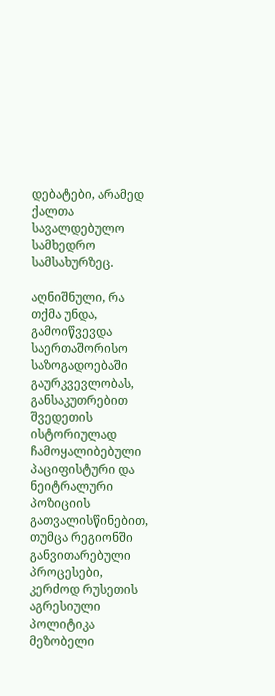დებატები, არამედ ქალთა სავალდებულო სამხედრო სამსახურზეც.

აღნიშნული, რა თქმა უნდა, გამოიწვევდა საერთაშორისო საზოგადოებაში გაურკვევლობას, განსაკუთრებით შვედეთის ისტორიულად ჩამოყალიბებული პაციფისტური და ნეიტრალური პოზიციის გათვალისწინებით, თუმცა რეგიონში განვითარებული პროცესები, კერძოდ რუსეთის აგრესიული პოლიტიკა მეზობელი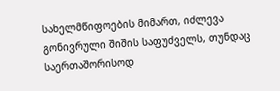სახელმწიფოების მიმართ, იძლევა გონივრული შიშის საფუძველს, თუნდაც საერთაშორისოდ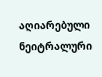აღიარებული ნეიტრალური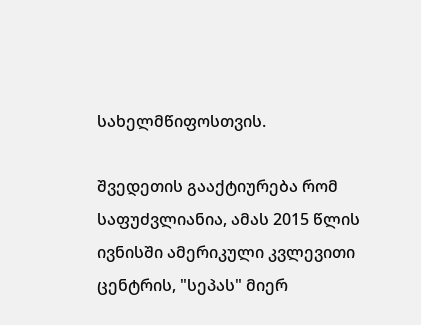სახელმწიფოსთვის.

შვედეთის გააქტიურება რომ საფუძვლიანია, ამას 2015 წლის ივნისში ამერიკული კვლევითი ცენტრის, "სეპას" მიერ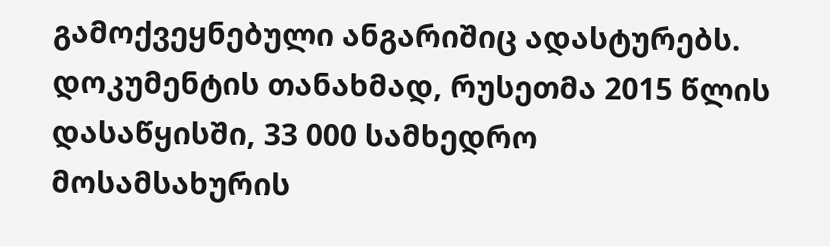გამოქვეყნებული ანგარიშიც ადასტურებს. დოკუმენტის თანახმად, რუსეთმა 2015 წლის დასაწყისში, 33 000 სამხედრო მოსამსახურის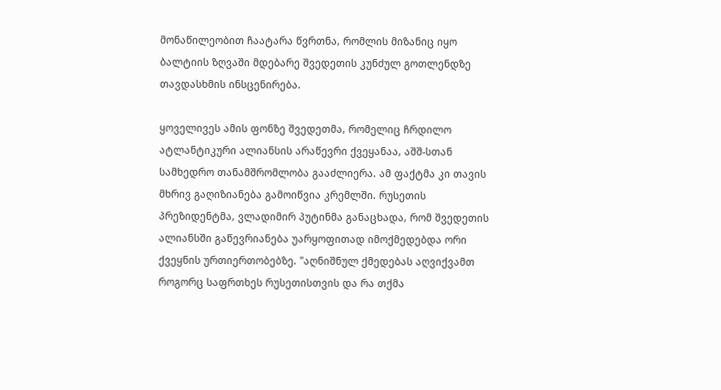მონაწილეობით ჩაატარა წვრთნა, რომლის მიზანიც იყო ბალტიის ზღვაში მდებარე შვედეთის კუნძულ გოთლენდზე თავდასხმის ინსცენირება.

ყოველივეს ამის ფონზე შვედეთმა, რომელიც ჩრდილო ატლანტიკური ალიანსის არაწევრი ქვეყანაა, აშშ-სთან სამხედრო თანამშრომლობა გააძლიერა. ამ ფაქტმა კი თავის მხრივ გაღიზიანება გამოიწვია კრემლში. რუსეთის პრეზიდენტმა, ვლადიმირ პუტინმა განაცხადა, რომ შვედეთის ალიანსში გაწევრიანება უარყოფითად იმოქმედებდა ორი ქვეყნის ურთიერთობებზე. "აღნიშნულ ქმედებას აღვიქვამთ როგორც საფრთხეს რუსეთისთვის და რა თქმა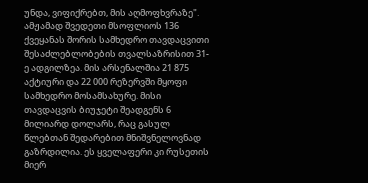უნდა, ვიფიქრებთ, მის აღმოფხვრაზე". ამჟამად შვედეთი მსოფლიოს 136 ქვეყანას შორის სამხედრო თავდაცვითი შესაძლებლობების თვალსაზრისით 31-ე ადგილზეა. მის არსენალშია 21 875 აქტიური და 22 000 რეზერვში მყოფი სამხედრო მოსამსახურე. მისი თავდაცვის ბიუჯეტი შეადგენს 6 მილიარდ დოლარს, რაც გასულ წლებთან შედარებით მნიშვნელოვნად გაზრდილია. ეს ყველაფერი კი რუსეთის მიერ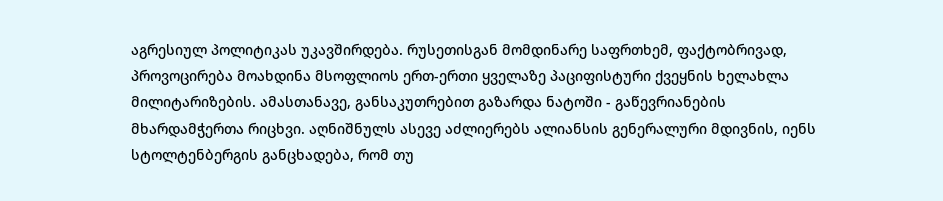აგრესიულ პოლიტიკას უკავშირდება. რუსეთისგან მომდინარე საფრთხემ, ფაქტობრივად, პროვოცირება მოახდინა მსოფლიოს ერთ-ერთი ყველაზე პაციფისტური ქვეყნის ხელახლა მილიტარიზების. ამასთანავე, განსაკუთრებით გაზარდა ნატოში - გაწევრიანების მხარდამჭერთა რიცხვი. აღნიშნულს ასევე აძლიერებს ალიანსის გენერალური მდივნის, იენს სტოლტენბერგის განცხადება, რომ თუ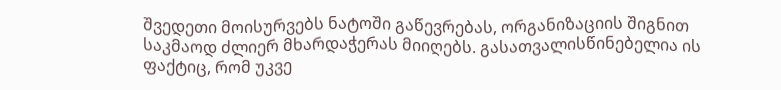შვედეთი მოისურვებს ნატოში გაწევრებას, ორგანიზაციის შიგნით საკმაოდ ძლიერ მხარდაჭერას მიიღებს. გასათვალისწინებელია ის ფაქტიც, რომ უკვე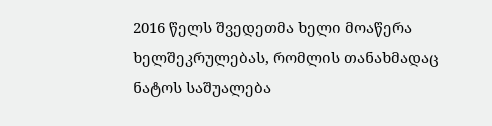2016 წელს შვედეთმა ხელი მოაწერა ხელშეკრულებას, რომლის თანახმადაც ნატოს საშუალება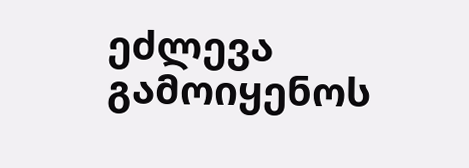ეძლევა გამოიყენოს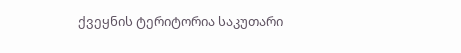ქვეყნის ტერიტორია საკუთარი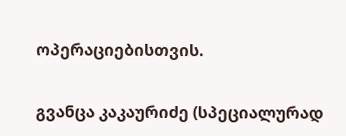ოპერაციებისთვის.

გვანცა კაკაურიძე (სპეციალურად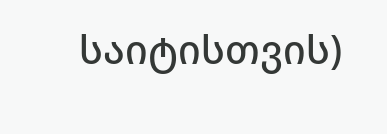საიტისთვის)